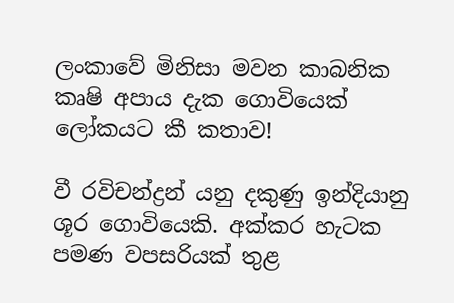ලංකාවේ මිනිසා මවන කාබනික කෘෂි අපාය දැක ගොවියෙක් ලෝකයට කී කතාව!

වී රවිචන්ද්‍රන් යනු දකුණු ඉන්දියානු ශූර ගොවියෙකි. අක්කර හැටක පමණ වපසරියක් තුළ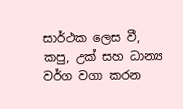සාර්ථක ලෙස වී, කපු, උක් සහ ධාන්‍ය වර්ග වගා කරන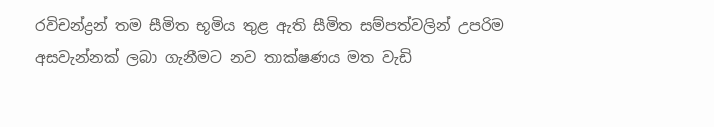රවිචන්ද්‍රන් තම සීමිත භූමිය තුළ ඇති සීමිත සම්පත්වලින් උපරිම අසවැන්නක් ලබා ගැනීමට නව තාක්ෂණය මත වැඩි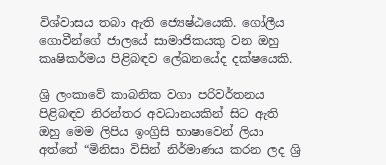විශ්වාසය තබා ඇති ජ්‍යෙෂ්ඨයෙකි. ගෝලීය ගොවීන්ගේ ජාලයේ සාමාජිකයකු වන ඔහු කෘෂිකර්මය පිළිබඳව ලේඛනයේද දක්ෂයෙකි.

ශ්‍රි ලංකාවේ කාබනික වගා පරිවර්තනය පිළිබඳව නිරන්තර අවධානයකින් සිට ඇති ඔහු මෙම ලිපිය ඉංග්‍රිසි භාෂාවෙන් ලියා අත්තේ “මිනිසා විසින් නිර්මාණය කරන ලද ශ්‍රි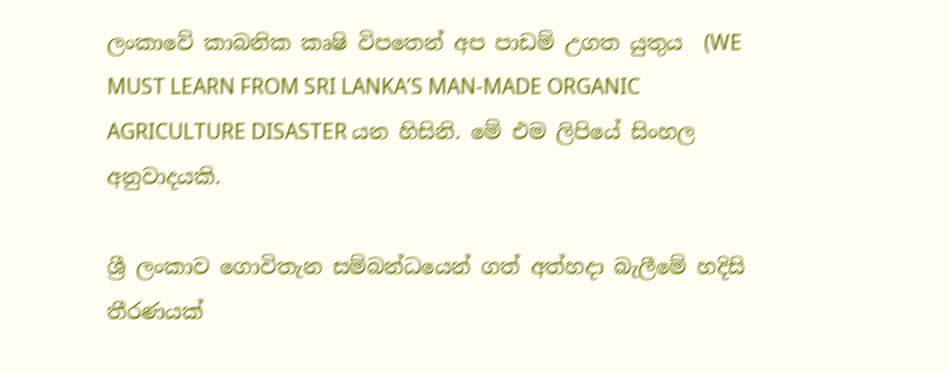ලංකාවේ කාබනික කෘෂි විපතෙන් අප පාඩම් උගත යුතුය  (WE MUST LEARN FROM SRI LANKA’S MAN-MADE ORGANIC AGRICULTURE DISASTER යන හිසිනි. මේ එම ලිපියේ සිංහල අනුවාදයකි.

ශ්‍රී ලංකාව ගොවිතැන සම්බන්ධයෙන් ගත් අත්හදා බැලීමේ හදිසි තීරණයක්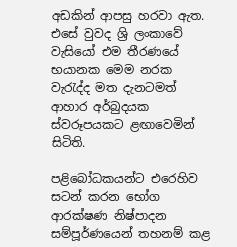අඩකින් ආපසු හරවා ඇත.  එසේ වුවද ශ්‍රි ලංකාවේ වැසියෝ එම තීරණයේ භයානක මෙම නරක වැරැද්ද මත දැනටමත්  ආහාර අර්බුදයක ස්වරූපයකට ළඟාවෙමින් සිටිති.

පළිබෝධකයන්ට එරෙහිව සටන් කරන භෝග ආරක්ෂණ නිෂ්පාදන සම්පූර්ණයෙන් තහනම් කළ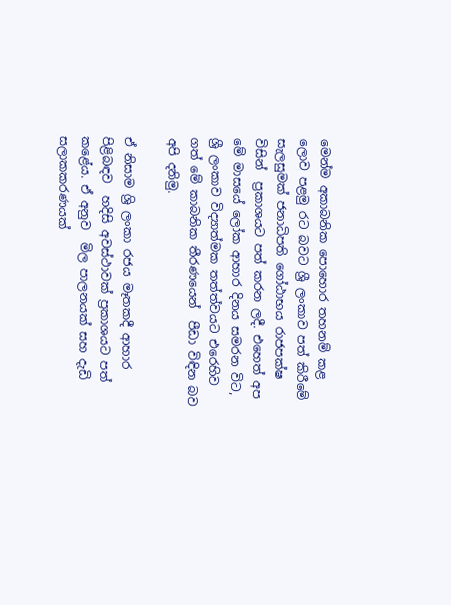මෙන්ම අකාබනික පොහොර තහනම් කළ ලොව පළමු රට බවට ශ්‍රී ලංකාව පත් කිරීමේ සැලසුමක් ජනාධිපති ගෝඨාභය රාජපක්ෂ විසින්  ප්‍රකාශයට පත් කරන ලදී. එහෙත් අප මේ මාසයේ ලෝක ආහාර දිනය සමරන විට, ශ්‍රී ලංකාව විද්‍යාත්මක තත්ත්වයට එරෙහිව ගත් මේ කාබනික තීරණයෙන්  පීඩා විඳින බව අපි දනිමු.

ඒ නිසාම ශ්‍රි ලංකා රජය මෑතකදී ආහාර පිළිබඳව  හදිසි අවස්ථාවක් ප්‍රකාශයට පත් කළේය. ඒ අනුව  මිල පාලනයක් සහ දැඩි සලාකකරණයක්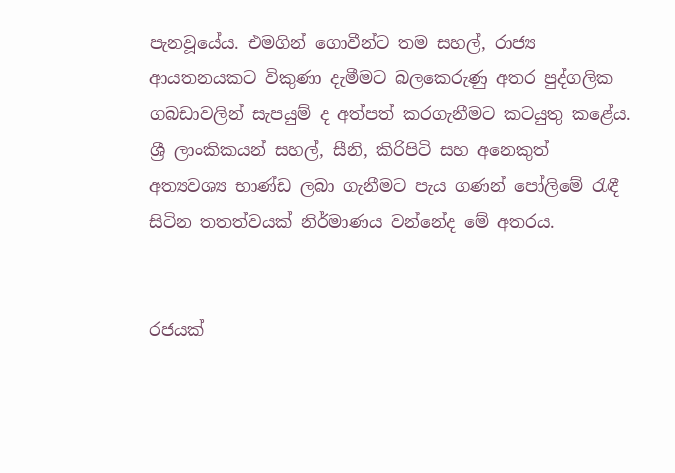පැනවූයේය. එමගින් ගොවීන්ට තම සහල්, රාජ්‍ය ආයතනයකට විකුණා දැමීමට බලකෙරුණු අතර පුද්ගලික ගබඩාවලින් සැපයුම් ද අත්පත් කරගැනීමට කටයුතු කළේය.   ශ්‍රී ලාංකිකයන් සහල්, සීනි, කිරිපිටි සහ අනෙකුත් අත්‍යවශ්‍ය භාණ්ඩ ලබා ගැනීමට පැය ගණන් පෝලිමේ රැඳී සිටින තතත්වයක් නිර්මාණය වන්නේද මේ අතරය.


රජයක්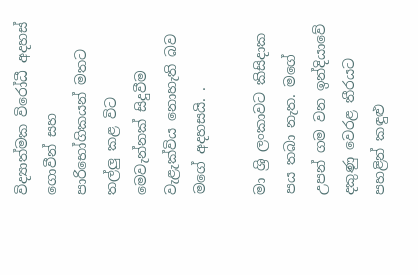විද්‍යාත්මක විරෝධී අදහස් ගොවීන් සහ පාරිභෝගිකයන් මතට තල්ලු කළ විට මෙවැන්නක් සිදුවීම වැළැක්විය නොහැති බව මගේ අදහසයි. .

මා ශ්‍රි ලංකාවට කිසිදාක පය තබා නැත. මගේ උපන් ගම වන ඉන්දියාවේ දකුණු වෙරළ තීරයට පහළින් කඳුළු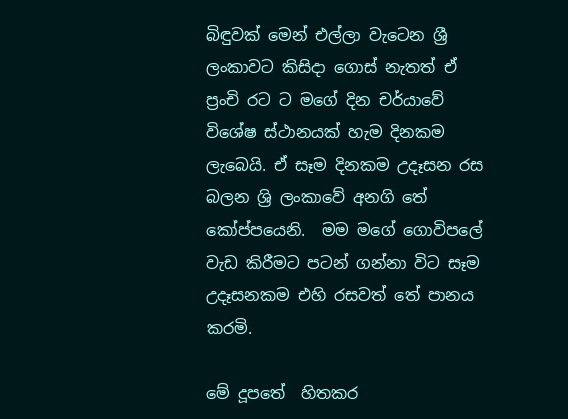බිඳුවක් මෙන් එල්ලා වැටෙන ශ්‍රී ලංකාවට කිසිදා ගොස් නැතත් ඒ ප්‍රංචි රට ට මගේ දින චර්යාවේ විශේෂ ස්ථානයක් හැම දිනකම ලැබෙයි. ඒ සෑම දිනකම උදෑසන රස බලන ශ්‍රි ලංකාවේ අනගි තේ කෝප්පයෙනි.  මම මගේ ගොවිපලේ වැඩ කිරීමට පටන් ගන්නා විට සෑම උදෑසනකම එහි රසවත් තේ පානය කරමි.

මේ දූපතේ  හිතකර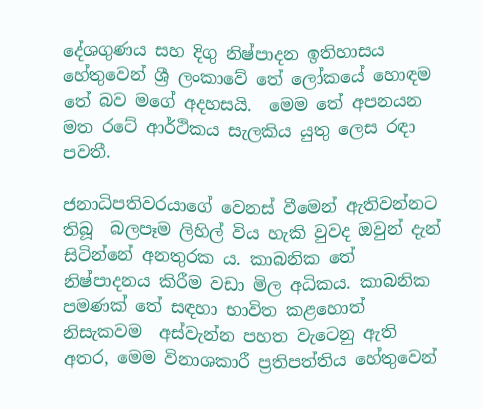දේශගුණය සහ දිගු නිෂ්පාදන ඉතිහාසය හේතුවෙන් ශ්‍රී ලංකාවේ තේ ලෝකයේ හොඳම තේ බව මගේ අදහසයි.  මෙම තේ අපනයන මත රටේ ආර්ථිකය සැලකිය යුතු ලෙස රඳා පවතී.

ජනාධිපතිවරයාගේ වෙනස් වීමෙන් ඇතිවන්නට තිබූ  බලපෑම ලිහිල් විය හැකි වුවද ඔවුන් දැන් සිටින්නේ අනතුරක ය. කාබනික තේ නිෂ්පාදනය කිරීම වඩා මිල අධිකය. කාබනික පමණක් තේ සඳහා භාවිත කළහොත් නිසැකවම  අස්වැන්න පහත වැටෙනු ඇති අතර, මෙම විනාශකාරී ප්‍රතිපත්තිය හේතුවෙන්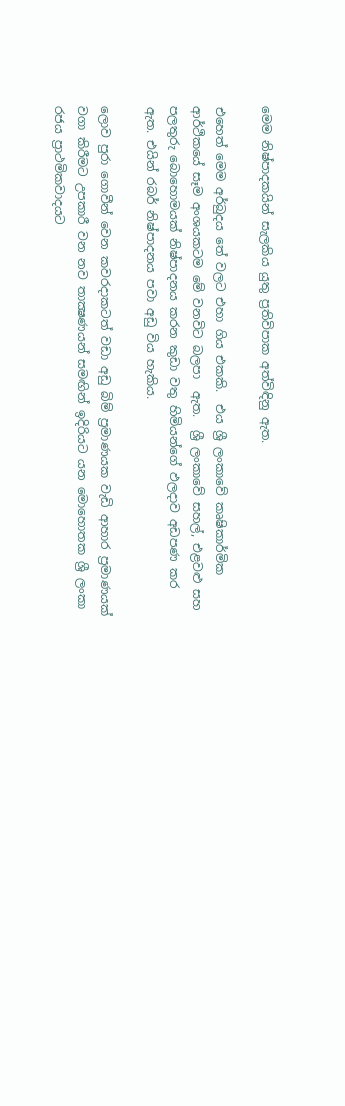මෙම නිෂ්පාදකයින් සැලකිය යුතු ප්‍රතිවිපාක අත්විඳිනු ඇත.

එහෙත් මෙම අර්බුදය තේ වලට එහා ගිය එකකි.  එය ශ්‍රී ලංකාවේ කෘෂිකාර්මික ආර්ථිකයේ සෑම අංශයකටම මේ වනවිට බලපා  ඇත.  ශ්‍රී ලංකාවේ සහල්, එළවළු සහ පලතුරු බොහොමයක් නිෂ්පාදනය කරන කුඩා වතු හිමියන්ගේ ඵලදාව අඩපණ කර ඇත. එයින් රබර් නිෂ්පාදනය පවා අඩු විය හැකිය.

ලොව පුරා ගොවීන් වෙන කවරදාකටත් වඩා අඩු බිම් ප්‍රමාණයක වැඩි ආහාර ප්‍රමාණයක් වගා කිරීමට උපකාරී වන නව තාක්‍ෂණයන් සමඟින් ඉදිරියට යන මොහොතක ශ්‍රී ලංකා රජය ප්‍රාථමිකවාදයට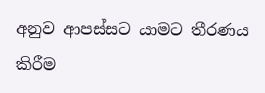අනුව ආපස්සට යාමට තීරණය කිරීම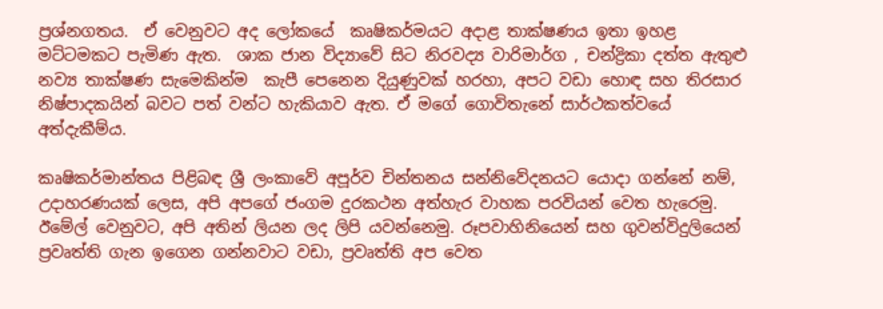ප්‍රශ්නගතය.  ඒ වෙනුවට අද ලෝකයේ  කෘෂිකර්මයට අදාළ තාක්ෂණය ඉතා ඉහළ මට්ටමකට පැමිණ ඇත.  ශාක ජාන විද්‍යාවේ සිට නිරවද්‍ය වාරිමාර්ග , චන්ද්‍රිකා දත්ත ඇතුළු නව්‍ය තාක්ෂණ සැමෙකින්ම  කැපී පෙනෙන දියුණුවක් හරහා, අපට වඩා හොඳ සහ තිරසාර නිෂ්පාදකයින් බවට පත් වන්ට හැකියාව ඇත. ඒ මගේ ගොවිතැනේ සාර්ථකත්වයේ අත්දැකීම්ය.

කෘෂිකර්මාන්තය පිළිබඳ ශ්‍රී ලංකාවේ අපූර්ව චින්තනය සන්නිවේදනයට යොදා ගන්නේ නම්, උදාහරණයක් ලෙස, අපි අපගේ ජංගම දුරකථන අත්හැර වාහක පරවියන් වෙත හැරෙමු. ඊමේල් වෙනුවට, අපි අතින් ලියන ලද ලිපි යවන්නෙමු. රූපවාහිනියෙන් සහ ගුවන්විදුලියෙන් ප්‍රවෘත්ති ගැන ඉගෙන ගන්නවාට වඩා, ප්‍රවෘත්ති අප වෙත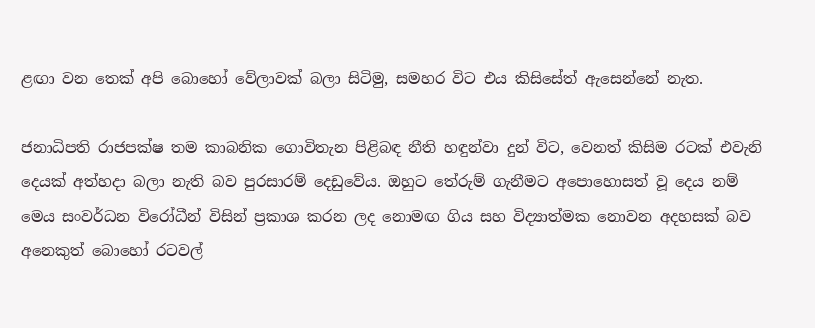ළඟා වන තෙක් අපි බොහෝ වේලාවක් බලා සිටිමු, සමහර විට එය කිසිසේත් ඇසෙන්නේ නැත.

ජනාධිපති රාජපක්ෂ තම කාබනික ගොවිතැන පිළිබඳ නීති හඳුන්වා දුන් විට, වෙනත් කිසිම රටක් එවැනි දෙයක් අත්හදා බලා නැති බව පුරසාරම් දෙඩුවේය. ඔහුට තේරුම් ගැනීමට අපොහොසත් වූ දෙය නම් මෙය සංවර්ධන විරෝධීන් විසින් ප්‍රකාශ කරන ලද නොමඟ ගිය සහ විද්‍යාත්මක නොවන අදහසක් බව අනෙකුත් බොහෝ රටවල්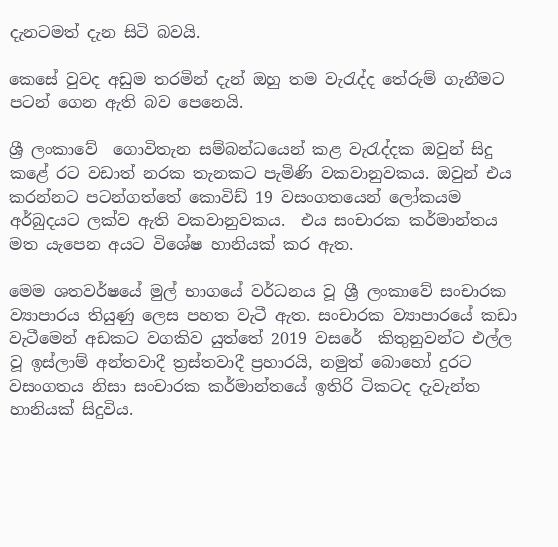දැනටමත් දැන සිටි බවයි.

කෙසේ වුවද අඩුම තරමින් දැන් ඔහු තම වැරැද්ද තේරුම් ගැනීමට පටන් ගෙන ඇති බව පෙනෙයි.

ශ්‍රී ලංකාවේ  ගොවිතැන සම්බන්ධයෙන් කළ වැරැද්දක ඔවුන් සිදු කළේ රට වඩාත් නරක තැනකට පැමිණි වකවානුවකය. ඔවුන් එය කරන්නට පටන්ගත්තේ කොවිඩ් 19 වසංගතයෙන් ලෝකයම අර්බුදයට ලක්ව ඇති වකවානුවකය.  එය සංචාරක කර්මාන්තය මත යැපෙන අයට විශේෂ හානියක් කර ඇත.

මෙම ශතවර්ෂයේ මුල් භාගයේ වර්ධනය වූ ශ්‍රී ලංකාවේ සංචාරක ව්‍යාපාරය තියුණු ලෙස පහත වැටී ඇත. සංචාරක ව්‍යාපාරයේ කඩා වැටීමෙන් අඩකට වගකිව යුත්තේ 2019 වසරේ  කිතුනුවන්ට එල්ල වූ ඉස්ලාම් අන්තවාදී ත්‍රස්තවාදී ප්‍රහාරයි, නමුත් බොහෝ දුරට වසංගතය නිසා සංචාරක කර්මාන්තයේ ඉතිරි ටිකටද දැවැන්ත හානියක් සිදුවිය.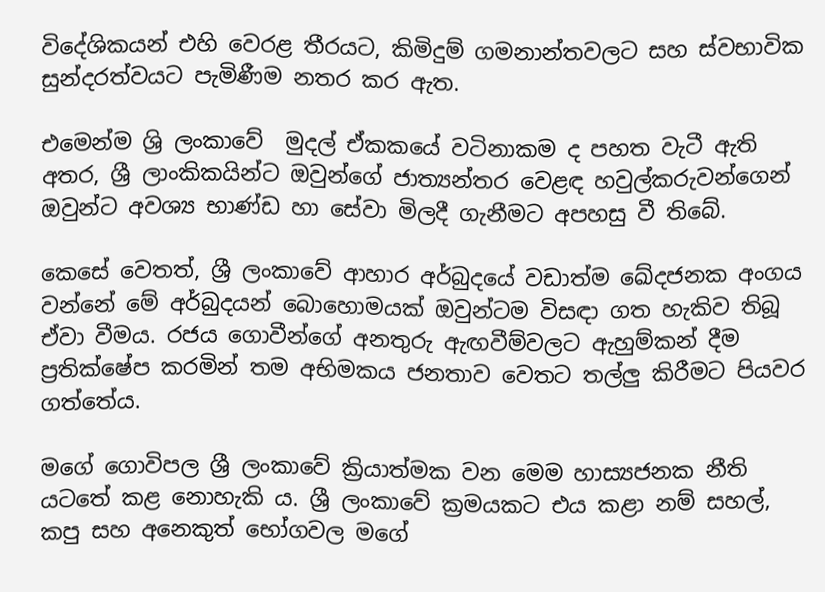විදේශිකයන් එහි වෙරළ තීරයට, කිමිදුම් ගමනාන්තවලට සහ ස්වභාවික සුන්දරත්වයට පැමිණීම නතර කර ඇත.

එමෙන්ම ශ්‍රි ලංකාවේ  මුදල් ඒකකයේ වටිනාකම ද පහත වැටී ඇති අතර, ශ්‍රී ලාංකිකයින්ට ඔවුන්ගේ ජාත්‍යන්තර වෙළඳ හවුල්කරුවන්ගෙන් ඔවුන්ට අවශ්‍ය භාණ්ඩ හා සේවා මිලදී ගැනීමට අපහසු වී තිබේ.

කෙසේ වෙතත්, ශ්‍රී ලංකාවේ ආහාර අර්බුදයේ වඩාත්ම ඛේදජනක අංගය වන්නේ මේ අර්බුදයන් බොහොමයක් ඔවුන්ටම විසඳා ගත හැකිව තිබූ  ඒවා වීමය. රජය ගොවීන්ගේ අනතුරු ඇඟවීම්වලට ඇහුම්කන් දීම ප්‍රතික්ෂේප කරමින් තම අභිමකය ජනතාව වෙතට තල්ලු කිරීමට පියවර ගත්තේය.

මගේ ගොවිපල ශ්‍රී ලංකාවේ ක්‍රියාත්මක වන මෙම හාස්‍යජනක නීති යටතේ කළ නොහැකි ය. ශ්‍රී ලංකාවේ ක්‍රමයකට එය කළා නම් සහල්, කපු සහ අනෙකුත් භෝගවල මගේ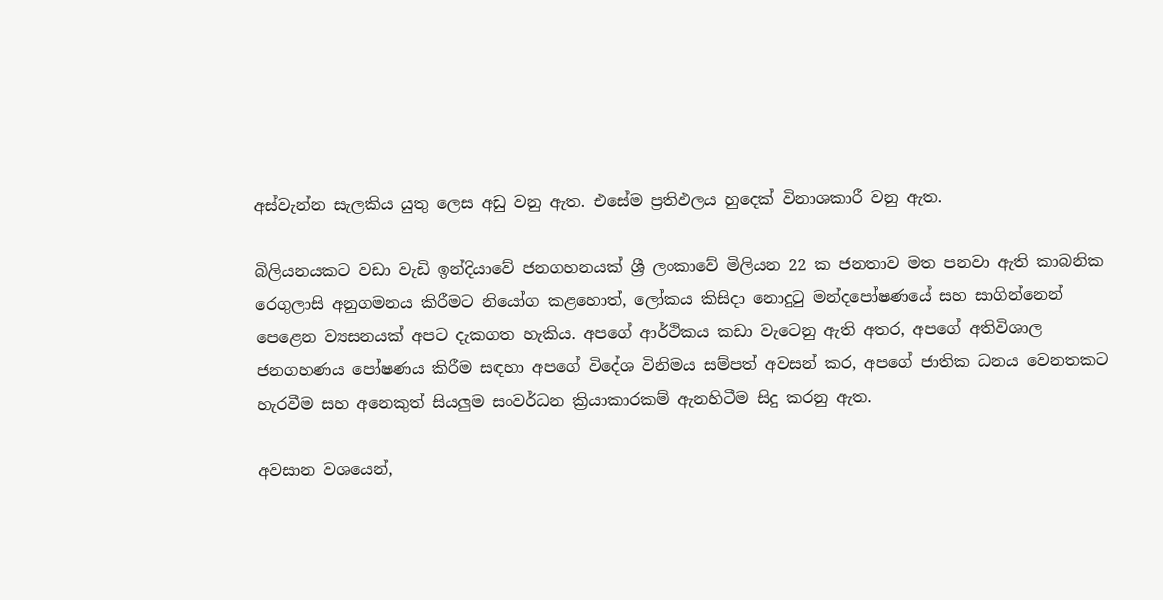අස්වැන්න සැලකිය යුතු ලෙස අඩු වනු ඇත. එසේම ප්‍රතිඵලය හුදෙක් විනාශකාරී වනු ඇත.

බිලියනයකට වඩා වැඩි ඉන්දියාවේ ජනගහනයක් ශ්‍රී ලංකාවේ මිලියන 22 ක ජනතාව මත පනවා ඇති කාබනික රෙගුලාසි අනුගමනය කිරීමට නියෝග කළහොත්, ලෝකය කිසිදා නොදුටු මන්දපෝෂණයේ සහ සාගින්නෙන් පෙළෙන ව්‍යසනයක් අපට දැකගත හැකිය. අපගේ ආර්ථිකය කඩා වැටෙනු ඇති අතර, අපගේ අතිවිශාල ජනගහණය පෝෂණය කිරීම සඳහා අපගේ විදේශ විනිමය සම්පත් අවසන් කර, අපගේ ජාතික ධනය වෙනතකට හැරවීම සහ අනෙකුත් සියලුම සංවර්ධන ක්‍රියාකාරකම් ඇනහිටීම සිදු කරනු ඇත.

අවසාන වශයෙන්,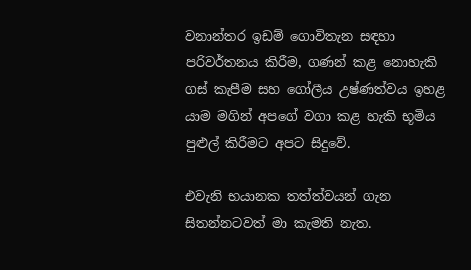වනාන්තර ඉඩම් ගොවිතැන සඳහා පරිවර්තනය කිරීම, ගණන් කළ නොහැකි ගස් කැපීම සහ ගෝලීය උෂ්ණත්වය ඉහළ යාම මගින් අපගේ වගා කළ හැකි භූමිය පුළුල් කිරීමට අපට සිදුවේ.

එවැනි භයානක තත්ත්වයන් ගැන සිතන්නටවත් මා කැමති නැත.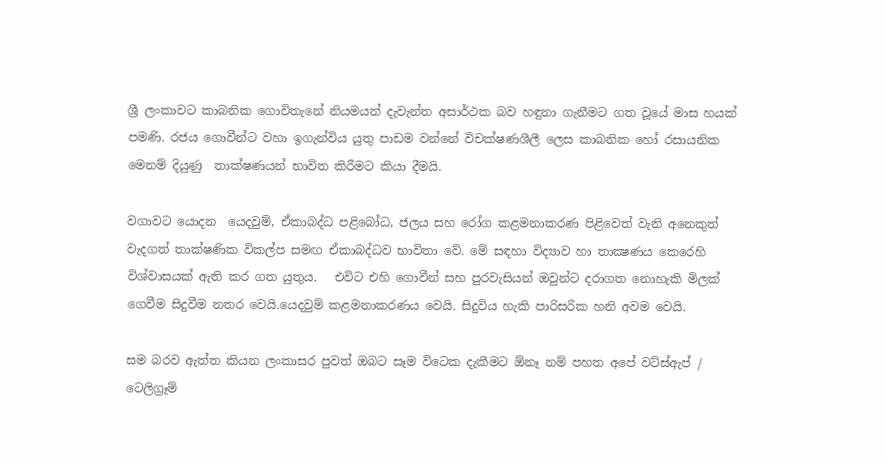ශ්‍රී ලංකාවට කාබනික ගොවිතැනේ නියමයන් දැවැන්ත අසාර්ථක බව හඳුනා ගැනීමට ගත වූයේ මාස හයක් පමණි. රජය ගොවීන්ට වහා ඉගැන්විය යුතු පාඩම වන්නේ විචක්ෂණශීලී ලෙස කාබනික හෝ රසායනික මෙනම් දියුණු  තාක්ෂණයන් භාවිත කිරීමට කියා දීමයි.

වගාවට යොදන  යෙදවුම්, ඒකාබද්ධ පළිබෝධ, ජලය සහ රෝග කළමනාකරණ පිළිවෙත් වැනි අනෙකුත් වැදගත් තාක්ෂණික විකල්ප සමඟ ඒකාබද්ධව භාවිතා වේ. මේ සඳහා විද්‍යාව හා තාක්‍ෂණය කෙරෙහි විශ්වාසයක් ඇති කර ගත යුතුය.   එවිට එහි ගොවීන් සහ පුරවැසියන් ඔවුන්ට දරාගත නොහැකි මිලක් ගෙවීම සිදුවීම නතර වෙයි.යෙදවුම් කළමනාකරණය වෙයි. සිදුවිය හැකි පාරිසරික හනි අවම වෙයි.

සම බරව ඇත්ත කියන ලංකාසර පුවත් ඔබට සෑම විටෙක දැකීමට ඕනෑ නම් පහත අපේ වට්ස්ඇප් / ටෙලිග්‍රෑම්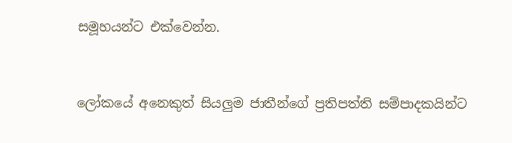සමූහයන්ට එක්වෙන්න.


ලෝකයේ අනෙකුත් සියලුම ජාතීන්ගේ ප්‍රතිපත්ති සම්පාදකයින්ට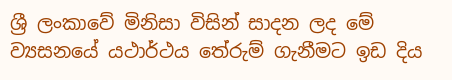ශ්‍රී ලංකාවේ මිනිසා විසින් සාදන ලද මේ ව්‍යසනයේ යථාර්ථය තේරුම් ගැනීමට ඉඩ දිය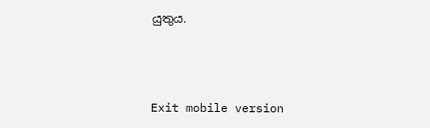යුතුය.



Exit mobile version